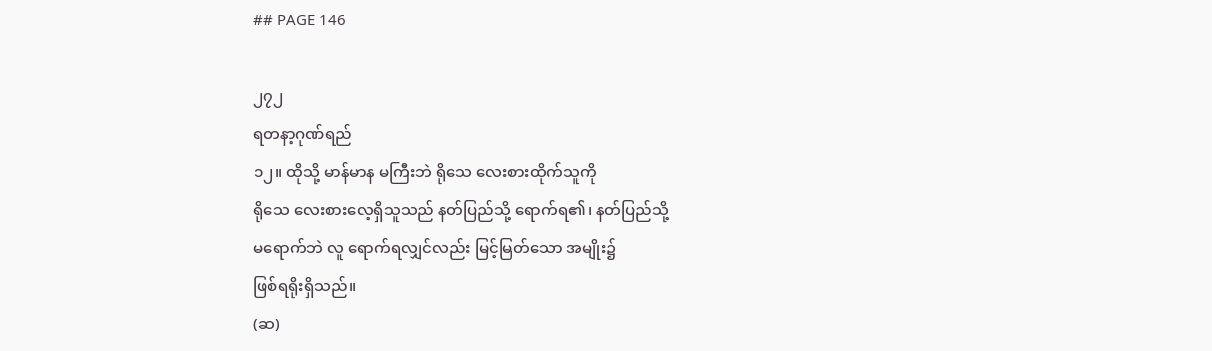## PAGE 146

၂၇၂
ရတနာ့ဂုဏ်ရည်
၁၂။ ထိုသို့ မာန်မာန မကြီးဘဲ ရိုသေ လေးစားထိုက်သူကို
ရိုသေ လေးစားလေ့ရှိသူသည် နတ်ပြည်သို့ ရောက်ရ၏၊ နတ်ပြည်သို့
မရောက်ဘဲ လူ ရောက်ရလျှင်လည်း မြင့်မြတ်သော အမျိုး၌
ဖြစ်ရရိုးရှိသည်။
(ဆ)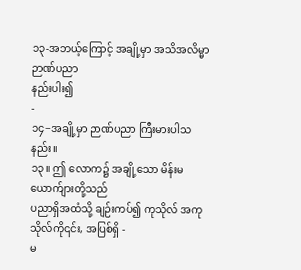၁၃-အဘယ့်ကြောင့် အချို့မှာ အသိအလိမ္မာ ဉာဏ်ပညာ
နည်းပါး၍
-
၁၄−အချို့မှာ ဉာဏ်ပညာ ကြီးမားပါသနည်း။
၁၃။ ဤ လောက၌ အချို့သော မိန်းမ ယောက်ျားတို့သည်
ပညာရှိအထံသို့ ချဉ်းကပ်၍ ကုသိုလ် အကုသိုလ်ကို၎င်း, အပြစ်ရှိ -
မ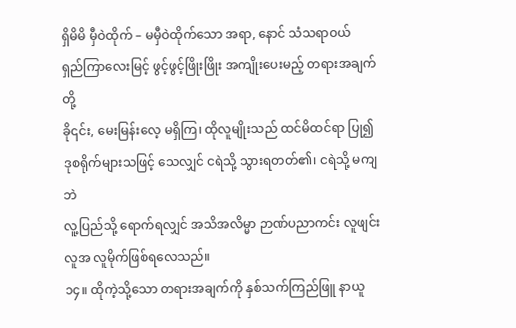ရှိမိမိ မှီဝဲထိုက် – မမှီဝဲထိုက်သော အရာ, နောင် သံသရာဝယ်
ရှည်ကြာလေးမြင့် ဖွင့်ဖွင့်ဖြိုးဖြိုး အကျိုးပေးမည့် တရားအချက်တို့
ခို၎င်း, မေးမြန်းလေ့ မရှိကြ၊ ထိုလူမျိုးသည် ထင်မိထင်ရာ ပြု၍
ဒုစရိုက်များသဖြင့် သေလျှင် ငရဲသို့ သွားရတတ်၏၊ ငရဲသို့ မကျဘဲ
လူ့ပြည်သို့ ရောက်ရလျှင် အသိအလိမ္မာ ဉာဏ်ပညာကင်း လူဖျင်း
လူအ လူမိုက်ဖြစ်ရလေသည်။
၁၄။ ထိုကဲ့သို့သော တရားအချက်ကို နှစ်သက်ကြည်ဖြူ နာယူ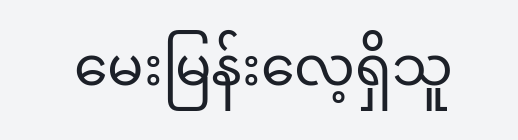မေးမြန်းလေ့ရှိသူ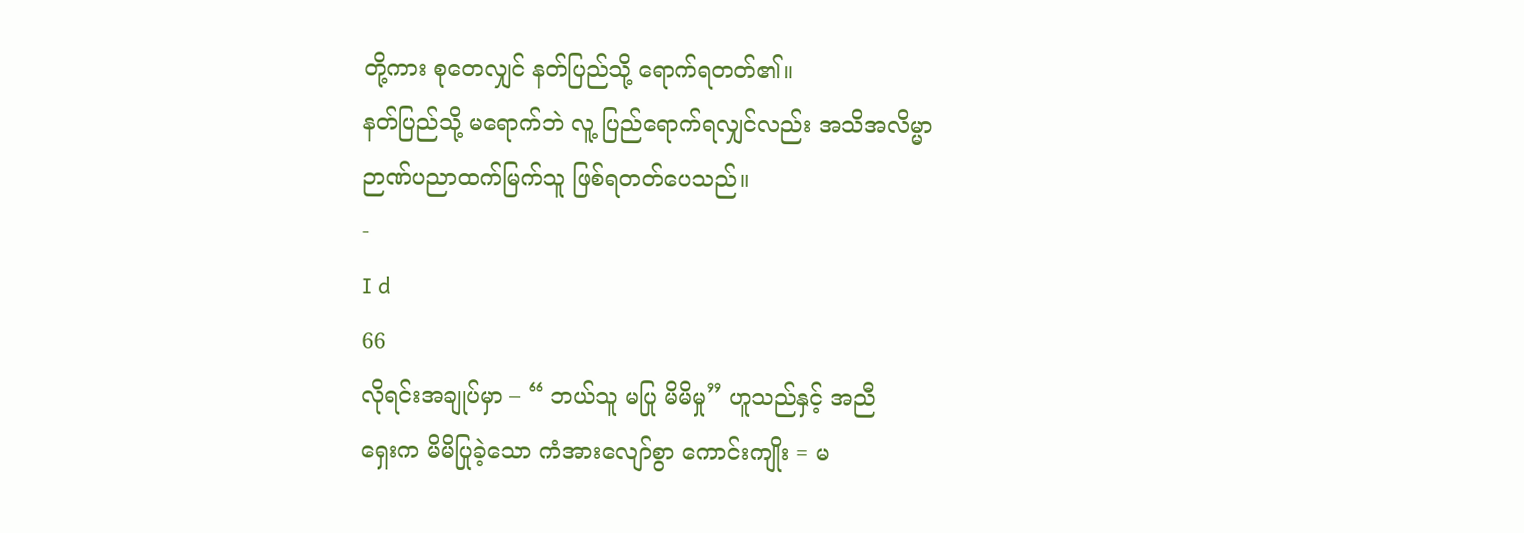တို့ကား စုတေလျှင် နတ်ပြည်သို့ ရောက်ရတတ်၏။
နတ်ပြည်သို့ မရောက်ဘဲ လူ့ ပြည်ရောက်ရလျှင်လည်း အသိအလိမ္မာ
ဉာဏ်ပညာထက်မြက်သူ ဖြစ်ရတတ်ပေသည်။
-
I d
66
လိုရင်းအချုပ်မှာ – “ ဘယ်သူ မပြု မိမိမှု” ဟူသည်နှင့် အညီ
ရှေးက မိမိပြုခဲ့သော ကံအားလျော်စွာ ကောင်းကျိုး = မ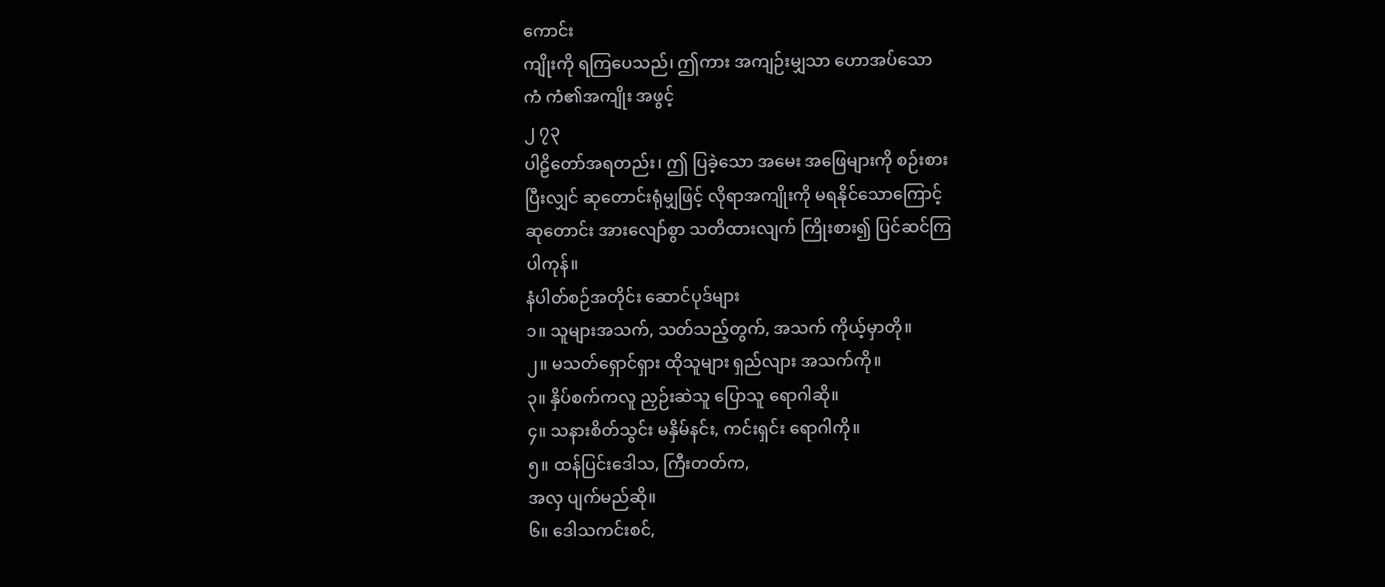ကောင်း
ကျိုးကို ရကြပေသည်၊ ဤကား အကျဉ်းမျှသာ ဟောအပ်သော
ကံ ကံ၏အကျိုး အဖွင့်
၂ ၇၃
ပါဠိတော်အရတည်း၊ ဤ ပြခဲ့သော အမေး အဖြေများကို စဉ်းစား
ပြီးလျှင် ဆုတောင်းရုံမျှဖြင့် လိုရာအကျိုးကို မရနိုင်သောကြောင့်
ဆုတောင်း အားလျော်စွာ သတိထားလျက် ကြိုးစား၍ ပြင်ဆင်ကြ
ပါကုန်။
နံပါတ်စဉ်အတိုင်း ဆောင်ပုဒ်များ
၁။ သူများအသက်, သတ်သည့်တွက်, အသက် ကိုယ့်မှာတို။
၂။ မသတ်ရှောင်ရှား ထိုသူများ ရှည်လျား အသက်ကို။
၃။ နှိပ်စက်ကလူ ညှဉ်းဆဲသူ ပြောသူ ရောဂါဆို။
၄။ သနားစိတ်သွင်း မနှိမ်နင်း, ကင်းရှင်း ရောဂါကို။
၅။ ထန်ပြင်းဒေါသ, ကြီးတတ်က,
အလှ ပျက်မည်ဆို။
၆။ ဒေါသကင်းစင်,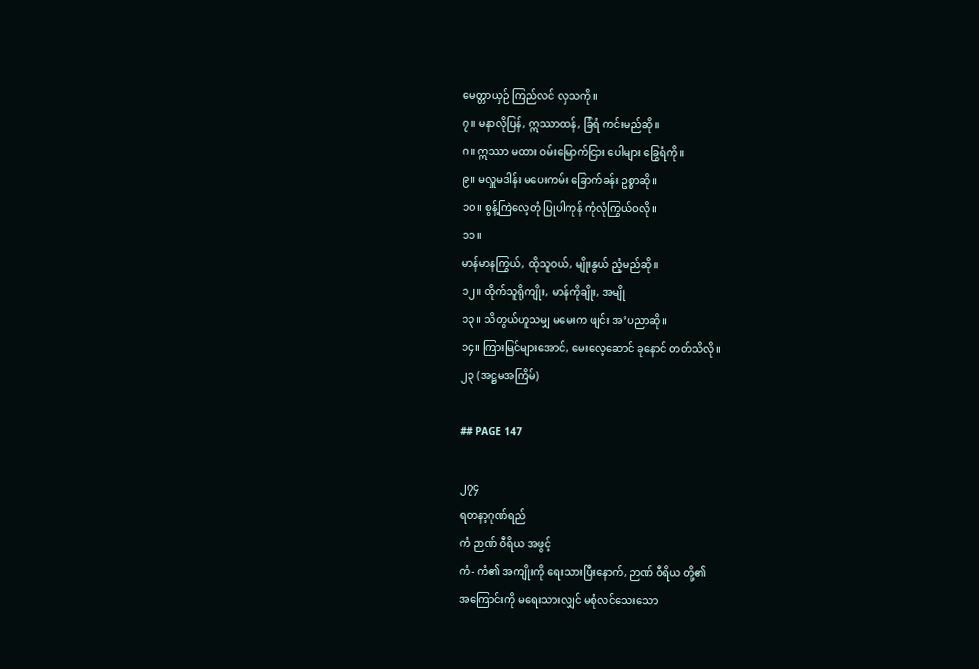မေတ္တာယှဉ် ကြည်လင် လှသကို။
၇။ မနာလိုပြန်, ဣဿာထန်, ခြံရံ ကင်းမည်ဆို။
ဂ။ ဣဿာ မထား ဝမ်းမြောက်ငြား ပေါများ ခြွေရံကို။
၉။ မလှူမဒါန်း မပေးကမ်း ခြောက်ခန်း ဥစ္စာဆို။
၁၀။ စွန့်ကြဲလေ့တုံ ပြုပါကုန် ကုံလုံကြွယ်ဝလို။
၁၁။
မာန်မာနကြွယ်, ထိုသူဝယ်, မျိုးနွယ် ညံ့မည်ဆို။
၁၂။ ထိုက်သူရိုကျိုး, မာန်ကိုချိုး, အမျို
၁၃။ သိတွယ်ဟူသမျှ မမေးက ဖျင်း အ’ပညာဆို။
၁၄။ ကြားမြင်များအောင်, မေးလေ့ဆောင် ခုနောင် တတ်သိလို။
၂၃ (အဋ္ဌမအကြိမ်)

## PAGE 147

၂၇၄
ရတနာ့ဂုဏ်ရည်
ကံ ဉာဏ် ဝီရိယ အဖွင့်
ကံ- ကံ၏ အကျိုးကို ရေးသားပြီးနောက်, ဉာဏ် ဝီရိယ တို့၏
အကြောင်းကို မရေးသားလျှင် မစုံလင်သေးသော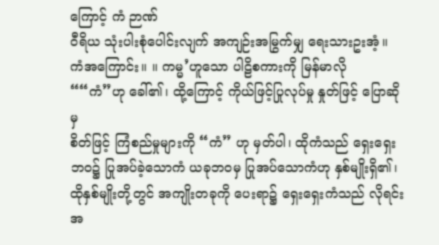ကြောင့် ကံ ဉာဏ်
ဝီရိယ သုံးပါးစုံပေါင်းလျက် အကျဉ်းအမြွက်မျှ ရေးသားဥးအံ့။
ကံအကြောင်း။ ။ ကမ္မ’ဟူသော ပါဠိစကားကို မြန်မာလို
““ကံ”ဟု ခေါ်၏၊ ထို့ကြောင့် ကိုယ်ဖြင့်ပြုလုပ်မှု နှုတ်ဖြင့် ပြောဆိုမှ
စိတ်ဖြင့် ကြံစည်မှုများကို “ကံ” ဟု မှတ်ပါ၊ ထိုကံသည် ရှေးရှေး
ဘဝ၌ ပြုအပ်ခဲ့သောကံ ယခုဘဝမှ ပြုအပ်သောကံဟု နှစ်မျိုးရှိ၏၊
ထိုနှစ်မျိုးတို့တွင် အကျိုးတခုကို ပေးရာ၌ ရှေးရှေးကံသည် လိုရင်း
အ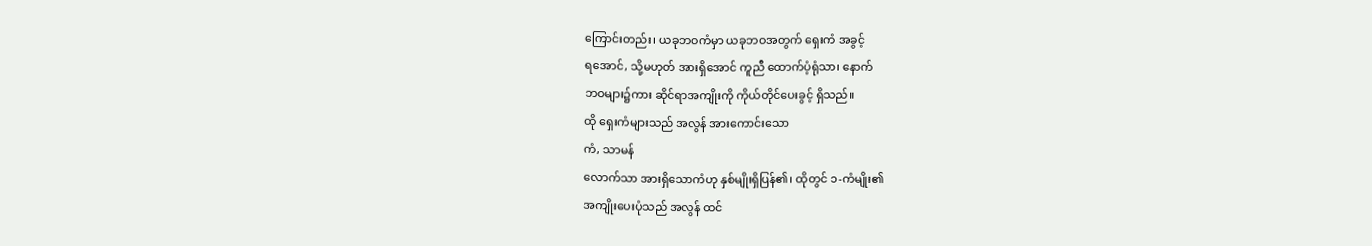ကြောင်းတည်း၊ ယခုဘဝကံမှာ ယခုဘဝအတွက် ရှေးကံ အခွင့်
ရအောင်, သို့မဟုတ် အားရှိအောင် ကူညီ ထောက်ပံ့ရုံသာ၊ နောက်
ဘဝများ၌ကား ဆိုင်ရာအကျိုးကို ကိုယ်တိုင်ပေးခွင့် ရှိသည်။
ထို ရှေးကံများသည် အလွန် အားကောင်းသော
ကံ, သာမန်
လောက်သာ အားရှိသောကံဟု နှစ်မျိုးရှိပြန်၏၊ ထိုတွင် ၁-ကံမျိုး၏
အကျိုးပေးပုံသည် အလွန် ထင်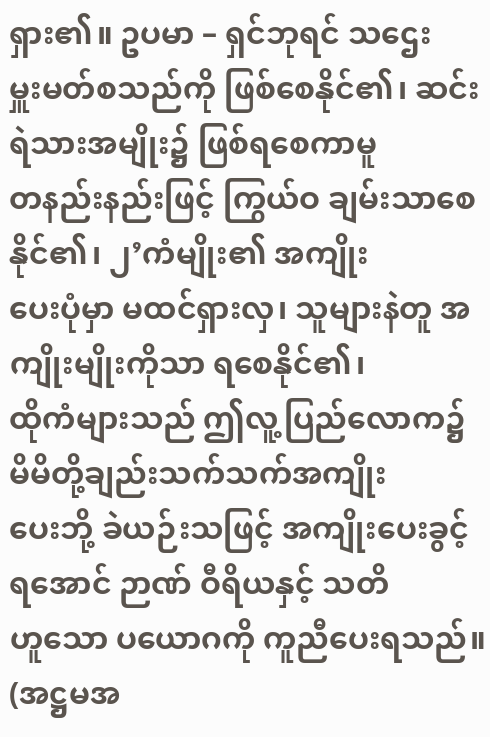ရှား၏။ ဥပမာ – ရှင်ဘုရင် သဌေး
မှူးမတ်စသည်ကို ဖြစ်စေနိုင်၏၊ ဆင်းရဲသားအမျိုး၌ ဖြစ်ရစေကာမူ
တနည်းနည်းဖြင့် ကြွယ်ဝ ချမ်းသာစေနိုင်၏၊ ၂’ကံမျိုး၏ အကျိုး
ပေးပုံမှာ မထင်ရှားလှ၊ သူများနဲတူ အကျိုးမျိုးကိုသာ ရစေနိုင်၏၊
ထိုကံများသည် ဤလူ့ပြည်လောက၌ မိမိတို့ချည်းသက်သက်အကျိုး
ပေးဘို့ ခဲယဉ်းသဖြင့် အကျိုးပေးခွင့်ရအောင် ဉာဏ် ဝီရိယနှင့် သတိ
ဟူသော ပယောဂကို ကူညီပေးရသည်။
(အဋ္ဌမအ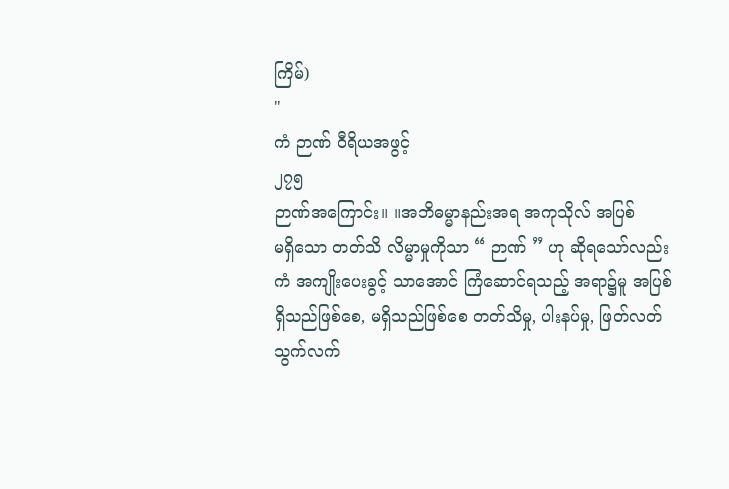ကြိမ်)
"
ကံ ဉာဏ် ဝီရိယအဖွင့်
၂၇၅
ဉာဏ်အကြောင်း။ ။အဘိဓမ္မာနည်းအရ အကုသိုလ် အပြစ်
မရှိသော တတ်သိ လိမ္မာမှုကိုသာ “ ဉာဏ် ” ဟု ဆိုရသော်လည်း
ကံ အကျိုးပေးခွင့် သာအောင် ကြံဆောင်ရသည့် အရာ၌မူ အပြစ်
ရှိသည်ဖြစ်စေ, မရှိသည်ဖြစ်စေ တတ်သိမှု, ပါးနပ်မှု, ဖြတ်လတ်
သွက်လက်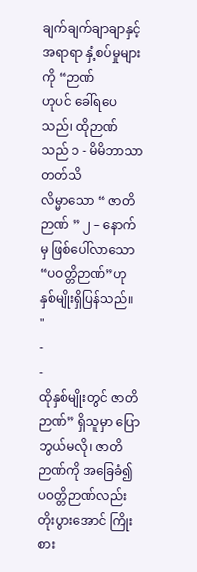ချက်ချက်ချာချာနှင့် အရာရာ နှံ့စပ်မှုများကို “ဉာဏ်
ဟုပင် ခေါ်ရပေသည်၊ ထိုဉာဏ်သည် ၁ - မိမိဘာသာ တတ်သိ
လိမ္မာသော “ ဇာတိဉာဏ် ” ၂ – နောက်မှ ဖြစ်ပေါ်လာသော
“ပဝတ္တိဉာဏ်”ဟု နှစ်မျိုးရှိပြန်သည်။
"
-
-
ထိုနှစ်မျိုးတွင် ဇာတိဉာဏ်” ရှိသူမှာ ပြောဘွယ်မလို၊ ဇာတိ
ဉာဏ်ကို အခြေခံ၍ ပဝတ္တိဉာဏ်လည်း တိုးပွားအောင် ကြိုးစား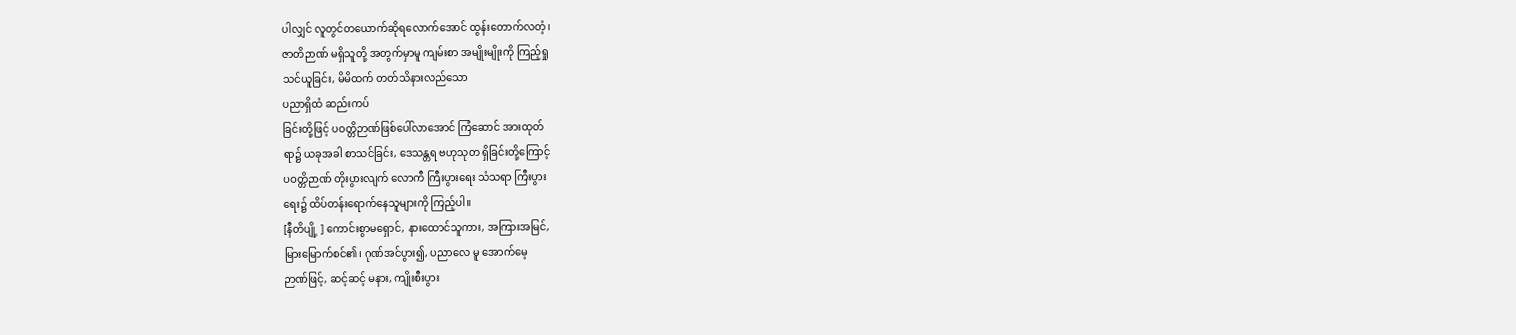ပါလျှင် လူတွင်တယောက်ဆိုရလောက်အောင် ထွန်းတောက်လတံ့၊
ဇာတိဉာဏ် မရှိသူတို့ အတွက်မှာမူ ကျမ်းစာ အမျိုးမျိုးကို ကြည့်ရှု
သင်ယူခြင်း, မိမိထက် တတ်သိနားလည်သော
ပညာရှိထံ ဆည်းကပ်
ခြင်းတို့ဖြင့် ပဝတ္တိဉာဏ်ဖြစ်ပေါ်လာအောင် ကြံဆောင် အားထုတ်
ရာ၌ ယခုအခါ စာသင်ခြင်း, ဒေသန္တရ ဗဟုသုတ ရှိခြင်းတို့ကြောင့်
ပဝတ္တိဉာဏ် တိုးပွားလျက် လောကီ ကြီးပွားရေး သံသရာ ကြီးပွား
ရေး၌ ထိပ်တန်းရောက်နေသူများကို ကြည့်ပါ။
[နီတိပျို့ ] ကောင်းစွာမရှောင်, နားထောင်သူကား, အကြားအမြင်,
မြားမြောက်စင်၏၊ ဂုဏ်အင်ပွား၍, ပညာလေ မူ အောက်မေ့
ဉာဏ်ဖြင့်, ဆင့်ဆင့် မနား, ကျိုးစီးပွား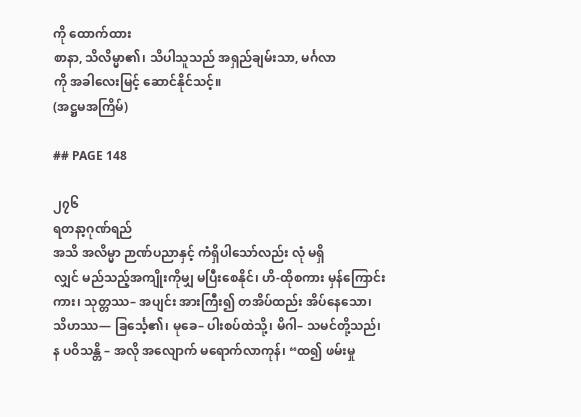ကို ထောက်ထား
စာနာ, သိလိမ္မာ၏၊ သိပါသူသည် အရှည်ချမ်းသာ, မင်္ဂလာ
ကို အခါလေးမြင့် ဆောင်နိုင်သင့်။
(အဋ္ဌမအကြိမ်)

## PAGE 148

၂၇၆
ရတနာ့ဂုဏ်ရည်
အသိ အလိမ္မာ ဉာဏ်ပညာနှင့် ကံရှိပါသော်လည်း လုံ မရှိ
လျှင် မည်သည့်အကျိုးကိုမျှ မပြီးစေနိုင်၊ ဟိ-ထိုစကား မှန်ကြောင်း
ကား၊ သုတ္တဿ– အပျင်း အားကြီး၍ တအိပ်ထည်း အိပ်နေသော၊
သိဟဿ— ခြင်္သေ့၏၊ မုခေ– ပါးစပ်ထဲသို့၊ မိဂါ– သမင်တို့သည်၊
န ပဝိသန္တိ – အလို အလျောက် မရောက်လာကုန်၊ “ထ၍ ဖမ်းမှု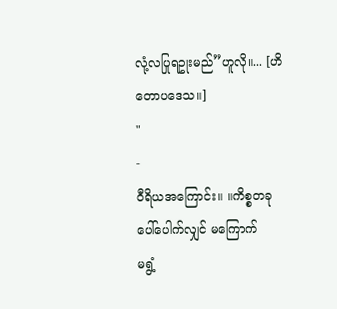လုံ့လပြုရဥုးမည်”ဟူလို။... [ဟိတောပဒေသ။]
"
-
ဝီရိယအကြောင်း။ ။ကိစ္စတခု ပေါ်ပေါက်လျှင် မကြောက်
မရွံ့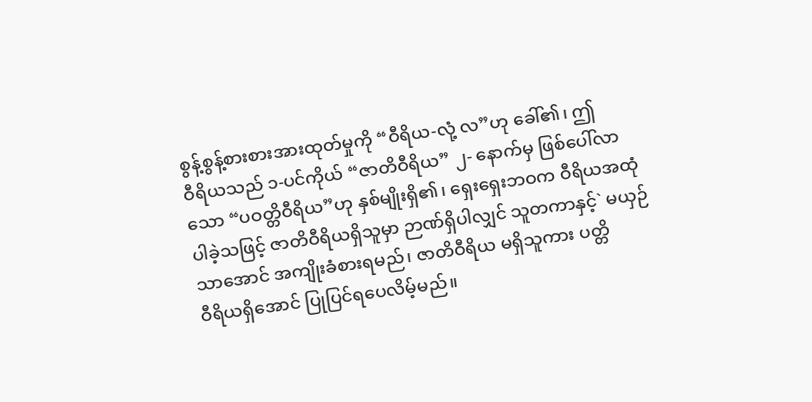စွန့်စွန့်စားစားအားထုတ်မှုကို “ဝီရိယ-လုံ့ လ”ဟု ခေါ်၏၊ ဤ
ဝီရိယသည် ၁-ပင်ကိုယ် “ဇာတိဝီရိယ” ၂- နောက်မှ ဖြစ်ပေါ်လာ
သော “ပဝတ္တိဝီရိယ”ဟု နှစ်မျိုးရှိ၏၊ ရှေးရှေးဘဝက ဝီရိယအထုံ
ပါခဲ့သဖြင့် ဇာတိဝီရိယရှိသူမှာ ဉာဏ်ရှိပါလျှင် သူတကာနှင့်` မယှဉ်
သာအောင် အကျိုးခံစားရမည်၊ ဇာတိဝီရိယ မရှိသူကား ပတ္တိ
ဝီရိယရှိအောင် ပြုပြင်ရပေလိမ့်မည်။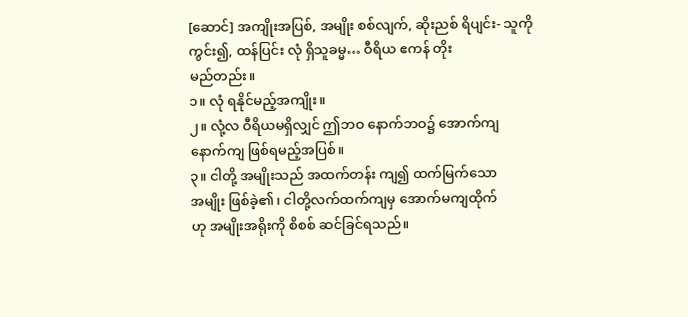[ဆောင်] အကျိုးအပြစ်, အမျိုး စစ်လျက်, ဆိုးညစ် ရိပျင်း- သူကို
ကွင်း၍, ထန်ပြင်း လုံ ရှိသူခမ္မ… ဝီရိယ ဧကန် တိုး
မည်တည်း။
၁။ လုံ ရနိုင်မည့်အကျိုး။
၂။ လုံ့လ ဝီရိယမရှိလျှင် ဤဘဝ နောက်ဘဝ၌ အောက်ကျ
နောက်ကျ ဖြစ်ရမည့်အပြစ်။
၃။ ငါတို့ အမျိုးသည် အထက်တန်း ကျ၍ ထက်မြက်သော
အမျိုး ဖြစ်ခဲ့၏၊ ငါတို့လက်ထက်ကျမှ အောက်မကျထိုက်
ဟု အမျိုးအရိုးကို စိစစ် ဆင်ခြင်ရသည်။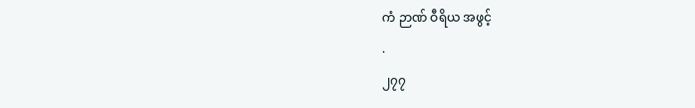ကံ ဉာဏ် ဝီရိယ အဖွင့်
.
၂၇၇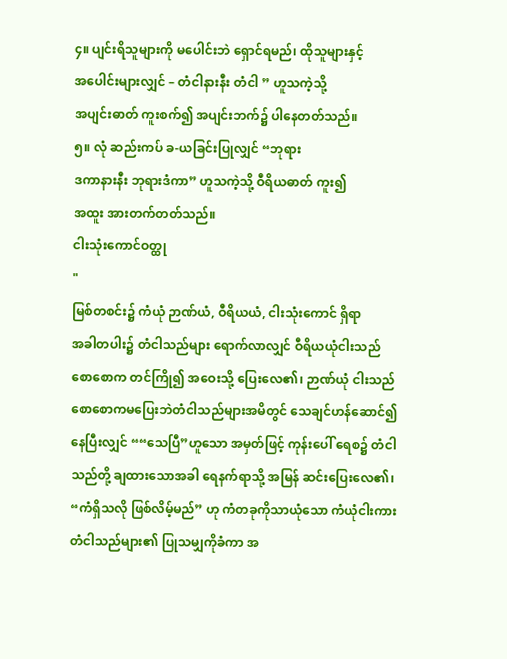၄။ ပျင်းရိသူများကို မပေါင်းဘဲ ရှောင်ရမည်၊ ထိုသူများနှင့်
အပေါင်းများလျှင် – တံငါနားနီး တံငါ ” ဟူသကဲ့သို့
အပျင်းဓာတ် ကူးစက်၍ အပျင်းဘက်၌ ပါနေတတ်သည်။
၅။ လုံ ဆည်းကပ် ခ-ယခြင်းပြုလျှင် “ဘုရား
ဒကာနားနီး ဘုရားဒံကာ” ဟူသကဲ့သို့ ဝီရိယဓာတ် ကူး၍
အထူး အားတက်တတ်သည်။
ငါးသုံးကောင်ဝတ္ထု
"
မြစ်တစင်း၌ ကံယုံ ဉာဏ်ယံ, ဝီရိယယံ, ငါးသုံးကောင် ရှိရာ
အခါတပါး၌ တံငါသည်များ ရောက်လာလျှင် ဝီရိယယုံငါးသည်
စောစောက တင်ကြို၍ အဝေးသို့ ပြေးလေ၏၊ ဉာဏ်ယုံ ငါးသည်
စောစောကမပြေးဘဲတံငါသည်များအမိတွင် သေချင်ဟန်ဆောင်၍
နေပြီးလျှင် ““သေပြီ”ဟူသော အမှတ်ဖြင့် ကုန်းပေါ် ရေစ၌ တံငါ
သည်တို့ ချထားသောအခါ ရေနက်ရာသို့ အမြန် ဆင်းပြေးလေ၏၊
“ကံရှိသလို ဖြစ်လိမ့်မည်” ဟု ကံတခုကိုသာယုံသော ကံယုံငါးကား
တံငါသည်များ၏ ပြုသမျှကိုခံကာ အ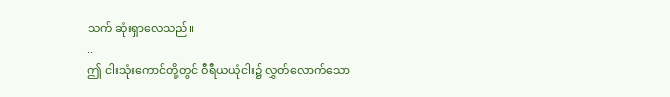သက် ဆုံးရှာလေသည်။
..
ဤ ငါးသုံးကောင်တို့တွင် ဝီရီယယုံငါး၌ လွှတ်လောက်သော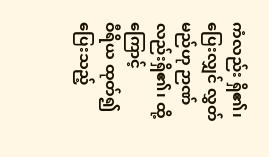ကံလည်း ရှိ၏၊ ပြေးလျှင် လွှတ်မည်ဟု ဉာဏ်လည်းရှိ၏၊ ထို့ကြောင့်
ဝီရိယ ထုတ်၍ ပြေးသည့်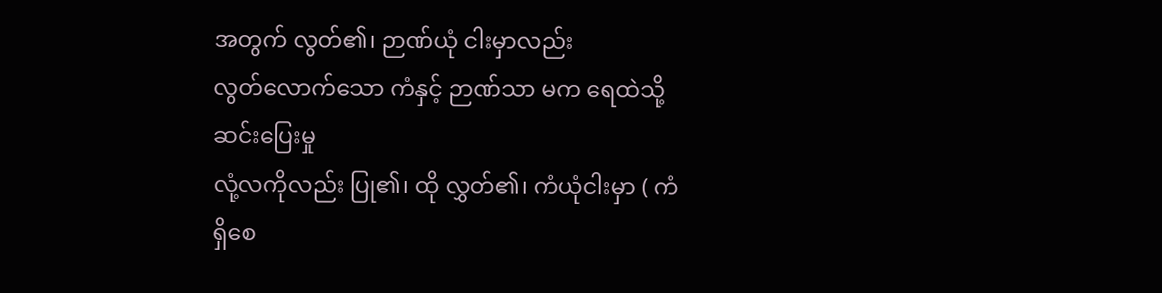အတွက် လွတ်၏၊ ဉာဏ်ယုံ ငါးမှာလည်း
လွတ်လောက်သော ကံနှင့် ဉာဏ်သာ မက ရေထဲသို့ ဆင်းပြေးမှု
လုံ့လကိုလည်း ပြု၏၊ ထို လွှတ်၏၊ ကံယုံငါးမှာ ( ကံရှိစေ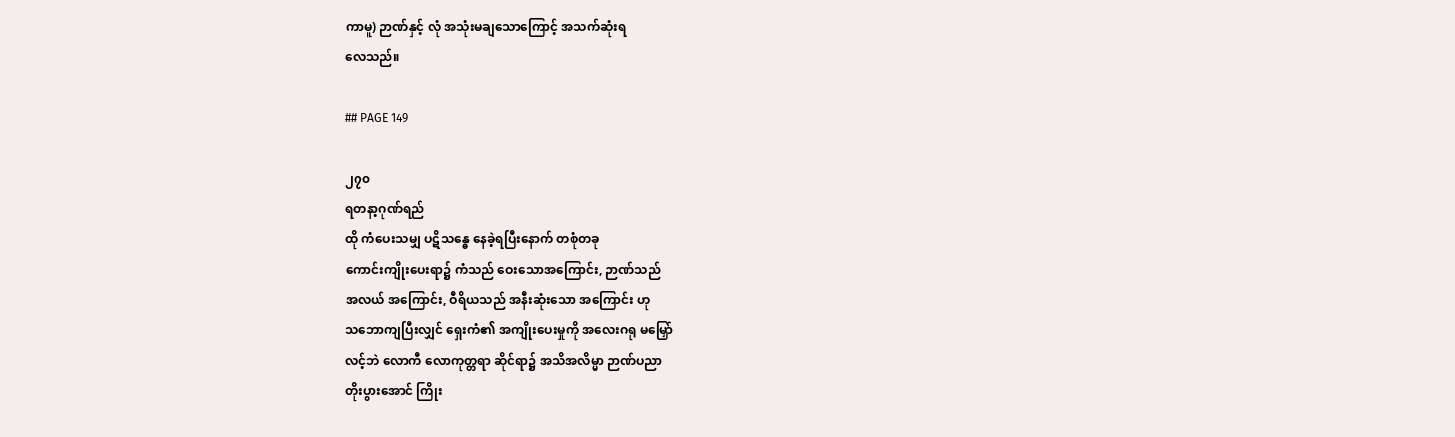ကာမူ) ဉာဏ်နှင့် လုံ အသုံးမချသောကြောင့် အသက်ဆုံးရ
လေသည်။

## PAGE 149

၂၇၀
ရတနာ့ဂုဏ်ရည်
ထို ကံပေးသမျှ ပဋိသန္ဓေ နေခဲ့ရပြီးနောက် တစုံတခု
ကောင်းကျိုးပေးရာ၌ ကံသည် ဝေးသောအကြောင်း, ဉာဏ်သည်
အလယ် အကြောင်း, ဝီရိယသည် အနီးဆုံးသော အကြောင်း ဟု
သဘောကျပြီးလျှင် ရှေးကံ၏ အကျိုးပေးမှုကို အလေးဂရု မမြှော်
လင့်ဘဲ လောကီ လောကုတ္တရာ ဆိုင်ရာ၌ အသိအလိမ္မာ ဉာဏ်ပညာ
တိုးပွားအောင် ကြိုး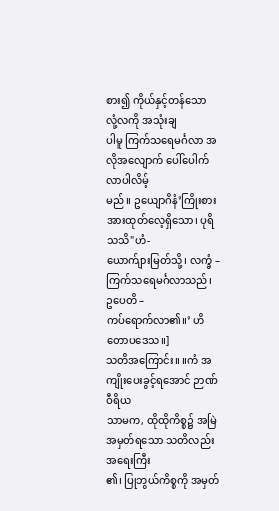စား၍ ကိုယ်နှင့်တန်သော
လုံ့လကို အသုံးချ
ပါမူ ကြက်သရေမင်္ဂလာ အလိုအလျောက် ပေါ်ပေါက်လာပါလိမ့်
မည်။ ဥယျောဂိနံ’ကြိုးစား အားထုတ်လေ့ရှိသော၊ ပုရိသသိ"ဟံ-
ယောက်ျားမြတ်သို့၊ လက္ခံ – ကြက်သရေမင်္ဂလာသည်၊ ဥပေတိ –
ကပ်ရောက်လာ၏။’ ဟိတောပဒေသ။]
သတိအကြောင်း။ ။ကံ အကျိုးပေးခွင့်ရအောင် ဉာဏ် ဝီရိယ
သာမက, ထိုထိုကိစ္စ၌ အမြဲအမှတ်ရသော သတိလည်း အရေးကြီး
၏၊ ပြုဘွယ်ကိစ္စကို အမှတ်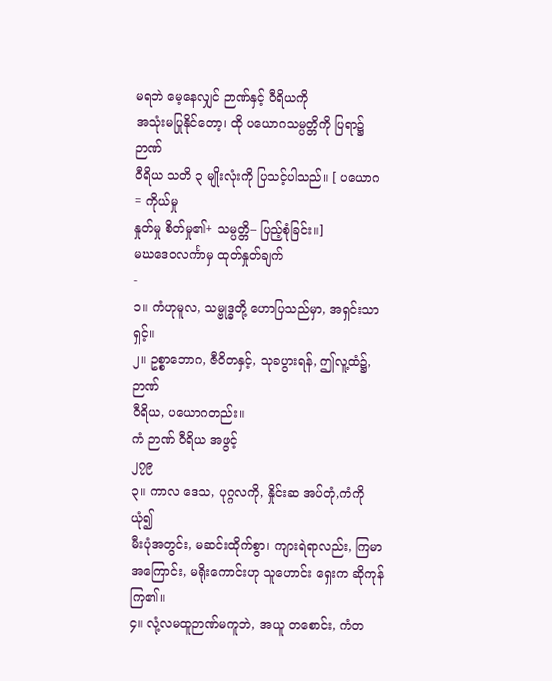မရဘဲ မေ့နေလျှင် ဉာဏ်နှင့် ဝီရိယကို
အသုံးမပြုနိုင်တော့၊ ထို ပယောဂသမ္ပတ္တိကို ပြရာ၌ ဉာဏ်
ဝီရိယ သတိ ၃ မျိုးလုံးကို ပြသင့်ပါသည်။ [ ပယောဂ = ကိုယ်မှု
နှုတ်မှု စိတ်မှု၏+ သမ္ပတ္တိ– ပြည့်စုံခြင်း။]
မဃဒေဝလင်္ကာမှ ထုတ်နှုတ်ချက်
-
၁။ ကံဟုမူလ, သမ္ဗုဒ္ဓတို့ ဟောပြသည်မှာ, အရှင်းသာရှင့်။
၂။ ဥစ္စာဘောဂ, ဇီဝိတနှင့်, သုခပွားရန်, ဤလူ့ထံ၌, ဉာဏ်
ဝီရိယ, ပယောဂတည်း။
ကံ ဉာဏ် ဝီရိယ အဖွင့်
၂၇၉
၃။ ကာလ ဒေသ, ပုဂ္ဂလကို, နှိုင်းဆ အပ်တုံ,ကံကို ယုံ၍
မီးပုံအတွင်း, မဆင်းထိုက်စွာ၊ ကျားရဲရာလည်း, ကြမာ
အကြောင်း, မရိုးကောင်းဟု သူဟောင်း ရှေးက ဆိုကုန်
ကြ၏။
၄။ လုံ့လမထူဉာဏ်မကူဘဲ, အယူ တစောင်း, ကံတ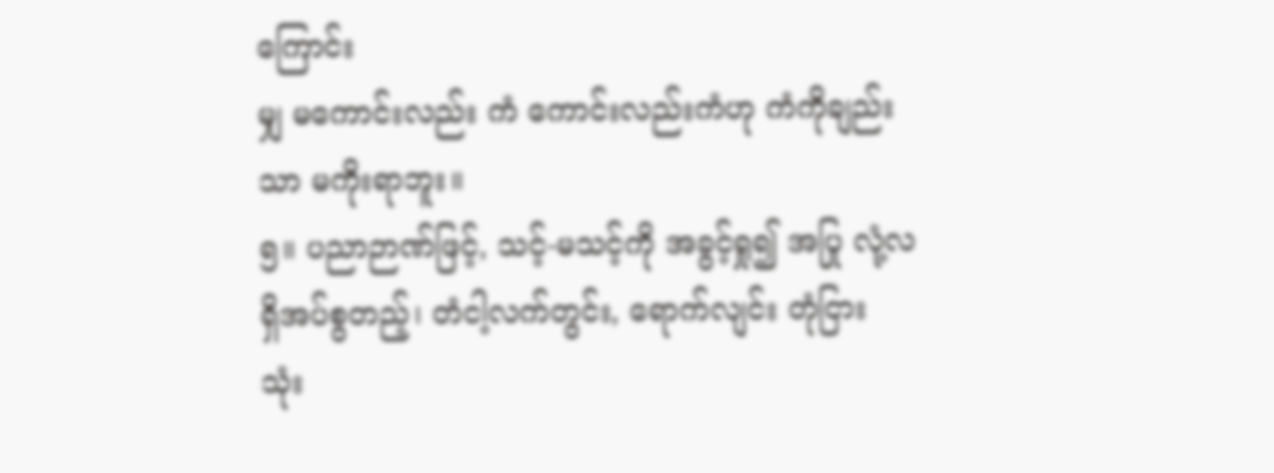ကြောင်း
မျှ မကောင်းလည်း ကံ ကောင်းလည်းကံဟု ကံကိုချည်း
သာ မကိုးရာဘူး။
၅။ ပညာဉာဏ်ဖြင့်, သင့်-မသင့်ကို အခွင့်ရှု၍ အပြု လုံ့လ
ရှိအပ်စွတည့်၊ တံငါ့လက်တွင်း, ရောက်လျင်း တုံငြား
သုံး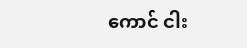ကောင် ငါး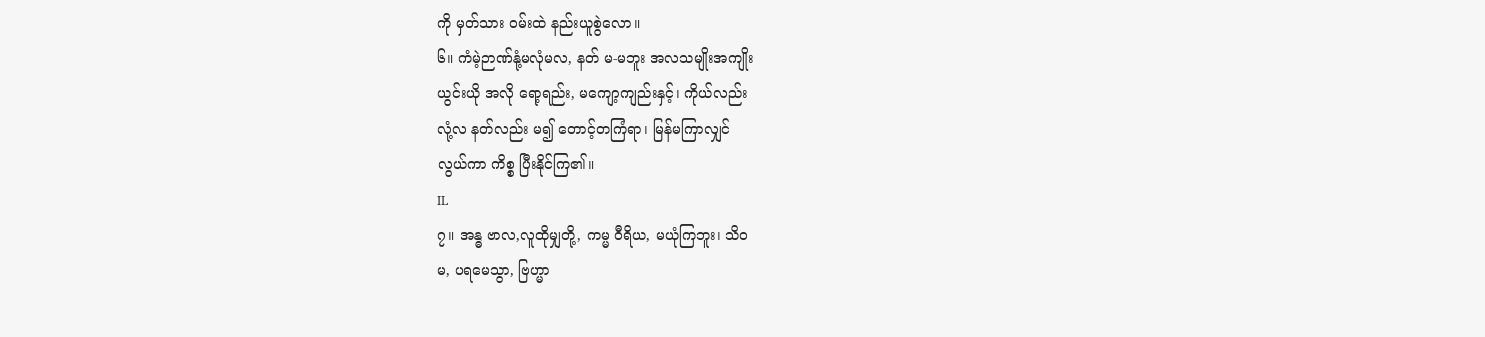ကို မှတ်သား ဝမ်းထဲ နည်းယူစွဲလော။
၆။ ကံမဲ့ဉာဏ်နုံ့မလုံမလ, နတ် မ-မဘူး အလသမျိုးအကျိုး
ယွင်းယို အလို ရော့ရည်း, မကျော့ကျည်းနှင့်၊ ကိုယ်လည်း
လုံ့လ နတ်လည်း မ၍ တောင့်တကြံရာ၊ မြန်မကြာလျှင်
လွယ်ကာ ကိစ္စ ပြီးနိုင်ကြ၏။
IL
၇။ အန္ဓ ဗာလ,လူထိုမျှတို့, ကမ္မ ဝီရိယ, မယုံကြဘူး၊ သိဝ
မ, ပရမေသွာ, ဗြဟ္မာ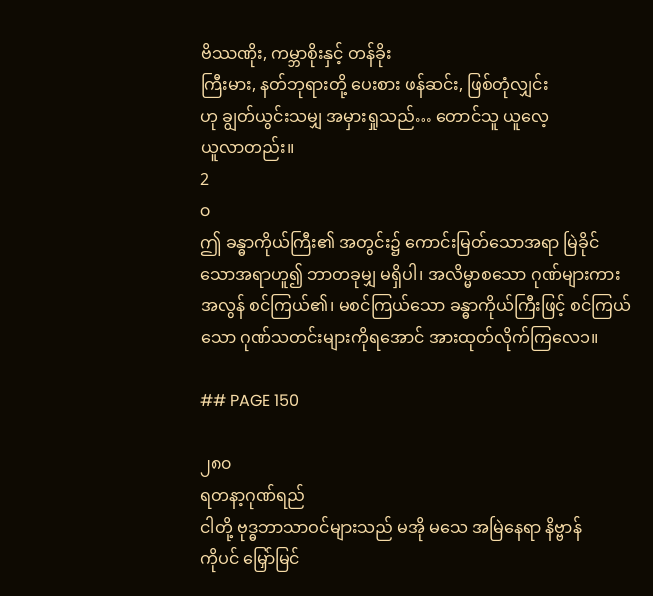ဗိဿဏိုး, ကမ္ဘာစိုးနှင့် တန်ခိုး
ကြီးမား, နတ်ဘုရားတို့ ပေးစား ဖန်ဆင်း, ဖြစ်တုံလျှင်း
ဟု ချွတ်ယွင်းသမျှ အမှားရှုသည်… တောင်သူ ယူလေ့
ယူလာတည်း။
2
o
ဤ ခန္ဓာကိုယ်ကြီး၏ အတွင်း၌ ကောင်းမြတ်သောအရာ မြဲခိုင်
သောအရာဟူ၍ ဘာတခုမျှ မရှိပါ၊ အလိမ္မာစသော ဂုဏ်များကား
အလွန် စင်ကြယ်၏၊ မစင်ကြယ်သော ခန္ဓာကိုယ်ကြီးဖြင့် စင်ကြယ်
သော ဂုဏ်သတင်းများကိုရအောင် အားထုတ်လိုက်ကြလေ၁။

## PAGE 150

၂၈၀
ရတနာ့ဂုဏ်ရည်
ငါတို့ ဗုဒ္ဓဘာသာဝင်များသည် မအို မသေ အမြဲနေရာ နိဗ္ဗာန်
ကိုပင် မြှော်မြင်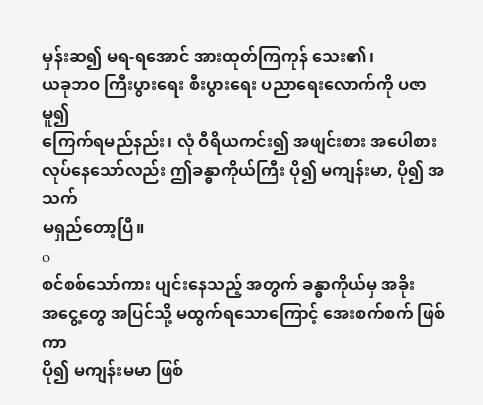မှန်းဆ၍ မရ-ရအောင် အားထုတ်ကြကုန် သေး၏၊
ယခုဘဝ ကြီးပွားရေး စီးပွားရေး ပညာရေးလောက်ကို ပဇာမူ၍
ကြေက်ရမည်နည်း၊ လုံ ဝီရိယကင်း၍ အဖျင်းစား အပေါစား
လုပ်နေသော်လည်း ဤခန္ဓာကိုယ်ကြီး ပို၍ မကျန်းမာ, ပို၍ အသက်
မရှည်တော့ပြီ။
o
စင်စစ်သော်ကား ပျင်းနေသည့် အတွက် ခန္ဓာကိုယ်မှ အခိုး
အငွေ့တွေ အပြင်သို့ မထွက်ရသောကြောင့် အေးစက်စက် ဖြစ်ကာ
ပို၍ မကျန်းမမာ ဖြစ်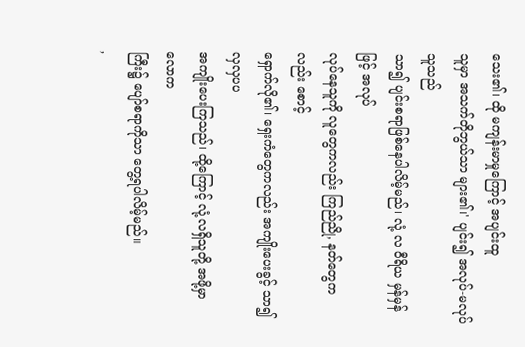သေး၏၊ ထို မကျန်းမာမှုကြောင့် အပျင်းထူ
သူမှာ အသက်တိုဘွယ်သာ များ၏၊' ပျင်း၍ အလုပ်-မလုပ်သူသည်
သာ၍ ပျင်းစရာဖြစ်နေပါလိမ့်မည်၊ လုံ့ လ ဝီရိယ မှန်မှန်ဖြင့် အလုပ်
လုပ်နေသူကို လူတွေကလည်း ကြည်ညို, နတ်တွေကလည်း စောင့်
ရှောက်လို၏၊ ရှေးကံတွေကလည်း အကျိုးပေးခွင့် သာ၍ လှလှပပ
အကျိုးပေးကြသည်၊ ထို့ကြောင့် လုံ့လရှိသူတို့ အဖို့မှာ လောက
ကြီး၌ ပျော်စရာကိုသာ တွေ့ရပါလိမ့်မည်။
,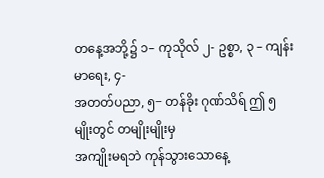တနေ့အဘို့၌ ၁– ကုသိုလ် ၂- ဥစ္စာ, ၃ – ကျန်းမာရေး, ၄-
အတတ်ပညာ, ၅− တန်ခိုး ဂုဏ်သိရ် ဤ ၅ မျိုးတွင် တမျိုးမျိုးမှ
အကျိုးမရဘဲ ကုန်သွားသောနေ့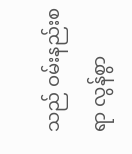သည် ဝမ်းနည်းစရာ လွန်စွာ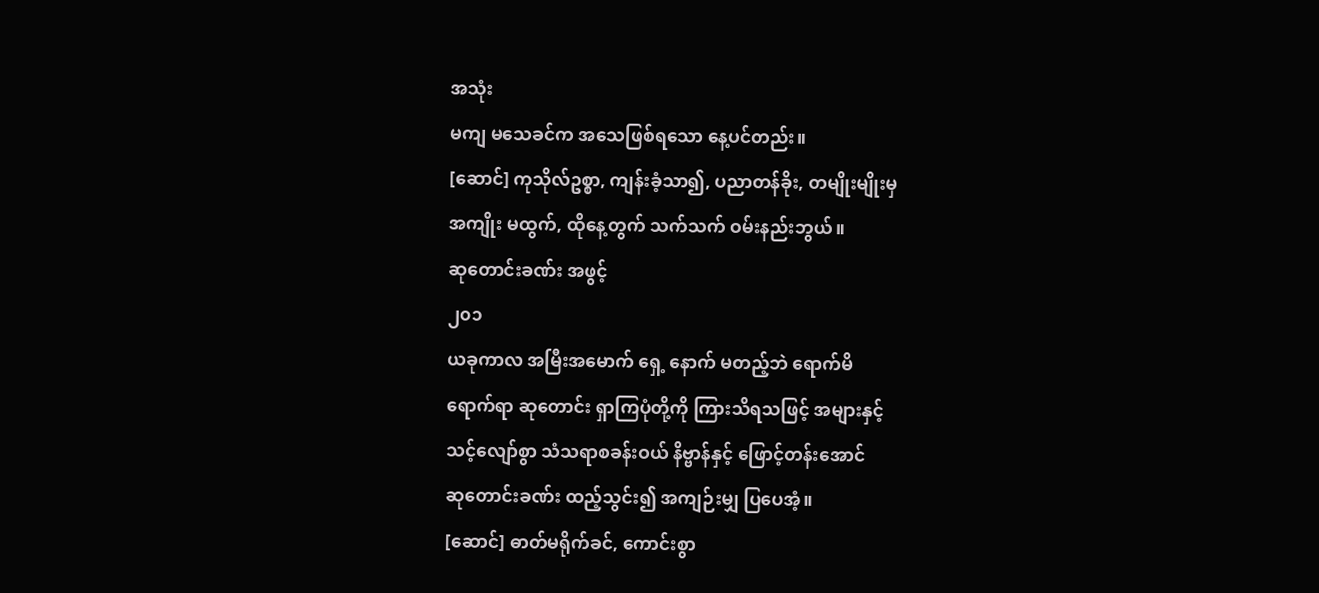အသုံး
မကျ မသေခင်က အသေဖြစ်ရသော နေ့ပင်တည်း။
[ဆောင်] ကုသိုလ်ဥစ္စာ, ကျန်းခံ့သာ၍, ပညာတန်ခိုး, တမျိုးမျိုးမှ
အကျိုး မထွက်, ထိုနေ့တွက် သက်သက် ဝမ်းနည်းဘွယ်။
ဆုတောင်းခဏ်း အဖွင့်
၂၀၁
ယခုကာလ အမြီးအမောက် ရှေ့ နောက် မတည့်ဘဲ ရောက်မိ
ရောက်ရာ ဆုတောင်း ရှာကြပုံတို့ကို ကြားသိရသဖြင့် အများနှင့်
သင့်လျော်စွာ သံသရာစခန်းဝယ် နိဗ္ဗာန်နှင့် ဖြောင့်တန်းအောင်
ဆုတောင်းခဏ်း ထည့်သွင်း၍ အကျဉ်းမျှ ပြပေအံ့။
[ဆောင်] ဓာတ်မရိုက်ခင်, ကောင်းစွာ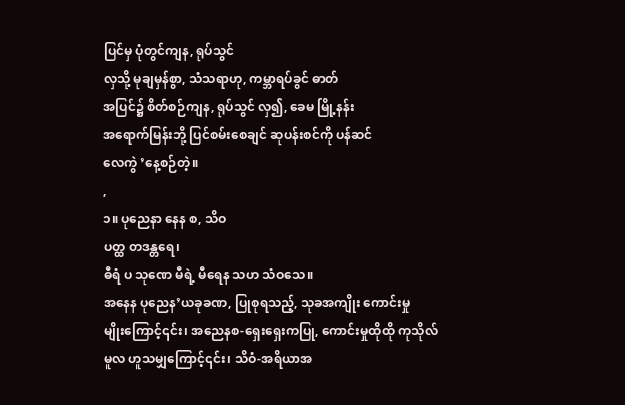ပြင်မှ ပုံတွင်ကျန, ရုပ်သွင်
လှသို့ မုချမှန်စွာ, သံသရာဟု, ကမ္ဘာရပ်ခွင် ဓာတ်
အပြင်၌ စိတ်စဉ်ကျန, ရုပ်သွင် လှ၍, ခေမ မြို့နန်း
အရောက်မြန်းဘို့ ပြင်စမ်းစေချင် ဆုပန်းစင်ကို ပန်ဆင်
လေကွဲ ’နေ့စဉ်တဲ့။
,
၁။ ပုညေနာ နေန စ, သိဝ
ပတ္ထ တဒန္တရေ၊
ဓီရံ ပ သုဏေ မီရဲ့ မီရေန သဟ သံဝသေ။
အနေန ပုညေန’ယခုခဏ, ပြုစုရသည့်, သုခအကျိုး ကောင်းမှု
မျိုးကြောင့်၎င်း၊ အညေနစ-ရှေးရှေးကပြု, ကောင်းမှုထိုထို ကုသိုလ်
မူလ ဟူသမျှကြောင့်၎င်း၊ သိဝံ-အရိယာအ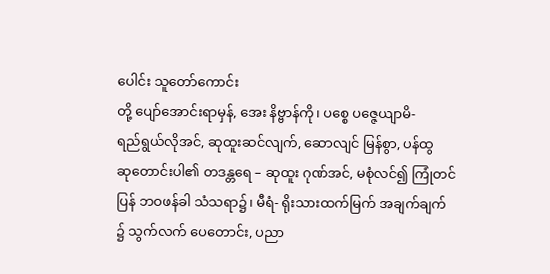ပေါင်း သူတော်ကောင်း
တို့ ပျော်အောင်းရာမှန်, အေး နိဗ္ဗာန်ကို၊ ပစ္စေ ပဇ္ဇေယျာမိ-
ရည်ရွယ်လိုအင်, ဆုထူးဆင်လျက်, ဆောလျင် မြန်စွာ, ပန်ထွ
ဆုတောင်းပါ၏ တဒန္တရေ – ဆုထူး ဂုဏ်အင်, မစုံလင်၍ ကြုံတင်
ပြန် ဘဝဖန်ခါ သံသရာ၌၊ မီရံ- ရိုးသားထက်မြက် အချက်ချက်
၌ သွက်လက် ပေတောင်း, ပညာ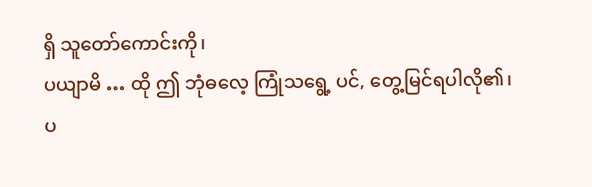ရှိ သူတော်ကောင်းကို၊
ပယျာမိ … ထို ဤ ဘုံဓလေ့ ကြုံသရွေ့ ပင်, တွေ့မြင်ရပါလို၏၊
ပ